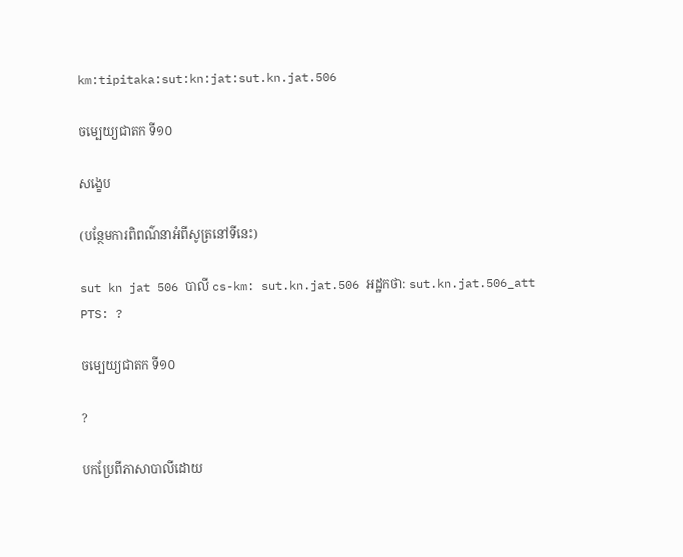km:tipitaka:sut:kn:jat:sut.kn.jat.506

ចម្បេយ្យជាតក ទី១០

សង្ខេប

(បន្ថែមការពិពណ៌នាអំពីសូត្រនៅទីនេះ)

sut kn jat 506 បាលី cs-km: sut.kn.jat.506 អដ្ឋកថា: sut.kn.jat.506_att PTS: ?

ចម្បេយ្យជាតក ទី១០

?

បកប្រែពីភាសាបាលីដោយ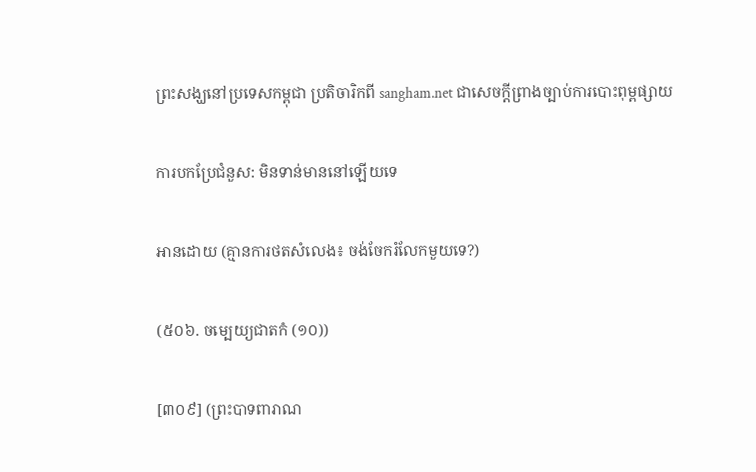ព្រះសង្ឃនៅប្រទេសកម្ពុជា ប្រតិចារិកពី sangham.net ជាសេចក្តីព្រាងច្បាប់ការបោះពុម្ពផ្សាយ

ការបកប្រែជំនួស: មិនទាន់មាននៅឡើយទេ

អានដោយ (គ្មានការថតសំលេង៖ ចង់ចែករំលែកមួយទេ?)

(៥០៦. ចម្បេយ្យជាតកំ (១០))

[៣០៩] (ព្រះបាទពារាណ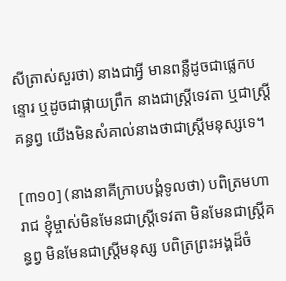សីត្រាស់សួរថា) នាងជាអ្វី មានពន្លឺដូចជាផ្លេកបន្ទោរ ឬដូចជាផ្កាយព្រឹក នាងជាស្ត្រីទេវតា ឬជាស្ត្រីគន្ធព្វ យើងមិនសំគាល់នាងថាជាស្ត្រីមនុស្សទេ។

[៣១០] (នាងនាគីក្រាបបង្គំទូលថា) បពិត្រមហារាជ ខ្ញុំម្ចាស់មិនមែនជាស្ត្រីទេវតា មិនមែនជាស្ត្រីគន្ធព្វ មិនមែនជាស្ត្រីមនុស្ស បពិត្រព្រះអង្គដ៏ចំ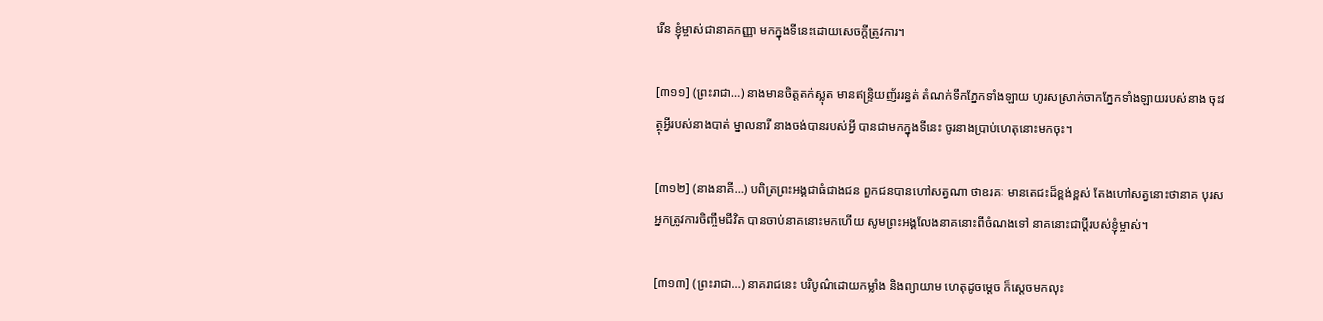រើន ខ្ញុំម្ចាស់ជានាគកញ្ញា មកក្នុងទីនេះដោយសេចក្តីត្រូវការ។

[៣១១] (ព្រះរាជា…) នាងមានចិត្តតក់ស្លុត មានឥន្រ្ទិយញ័ររន្ធត់ តំណក់ទឹកភ្នែកទាំងឡាយ ហូរសស្រាក់ចាកភ្នែកទាំងឡាយរបស់នាង ចុះវត្ថុអ្វីរបស់នាងបាត់ ម្នាលនារី នាងចង់បានរបស់អ្វី បានជាមកក្នុងទីនេះ ចូរនាងប្រាប់ហេតុនោះមកចុះ។

[៣១២] (នាងនាគី…) បពិត្រព្រះអង្គជាធំជាងជន ពួកជនបានហៅសត្វណា ថាឧរគៈ មានតេជះដ៏ខ្ពង់ខ្ពស់ តែងហៅសត្វនោះថានាគ បុរសអ្នកត្រូវការចិញ្ចឹមជីវិត បានចាប់នាគនោះមកហើយ សូមព្រះអង្គលែងនាគនោះពីចំណងទៅ នាគនោះជាប្តីរបស់ខ្ញុំម្ចាស់។

[៣១៣] (ព្រះរាជា…) នាគរាជនេះ បរិបូណ៌ដោយកម្លាំង និងព្យាយាម ហេតុដូចម្តេច ក៏សេ្តចមកលុះ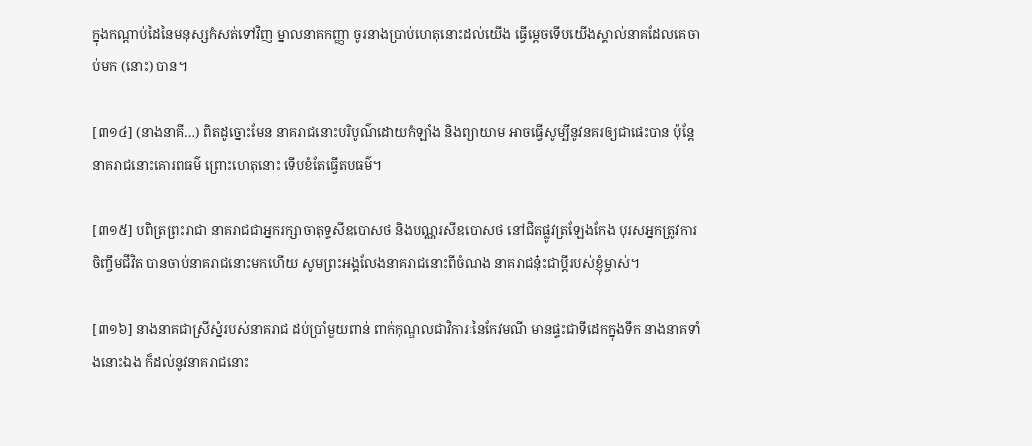ក្នុងកណ្តាប់ដៃនៃមនុស្សកំសត់ទៅវិញ ម្នាលនាគកញ្ញា ចូរនាងប្រាប់ហេតុនោះដល់យើង ធ្វើម្តេចទើបយើងស្គាល់នាគដែលគេចាប់មក (នោះ) បាន។

[៣១៤] (នាងនាគី…) ពិតដូច្នោះមែន នាគរាជនោះបរិបូណ៌ដោយកំឡាំង និងព្យាយាម អាចធ្វើសូម្បីនូវនគរឲ្យជាផេះបាន ប៉ុន្តែនាគរាជនោះគោរពធម៌ ព្រោះហេតុនោះ ទើបខំតែធ្វើតបធម៌។

[៣១៥] បពិត្រព្រះរាជា នាគរាជជាអ្នករក្សាចាតុទ្ទសីឧបោសថ និងបណ្ណរសីឧបោសថ នៅជិតផ្លូវត្រឡែងកែង បុរសអ្នកត្រូវការចិញ្ចឹមជីវិត បានចាប់នាគរាជនោះមកហើយ សូមព្រះអង្គលែងនាគរាជនោះពីចំណង នាគរាជនុ៎ះជាប្តីរបស់ខ្ញុំម្ចាស់។

[៣១៦] នាងនាគជាស្រីស្នំរបស់នាគរាជ ដប់ប្រាំមួយពាន់ ពាក់កុណ្ឌលជាវិការៈនៃកែវមណី មានផ្ទះជាទីដេកក្នុងទឹក នាងនាគទាំងនោះឯង ក៏ដល់នូវនាគរាជនោះ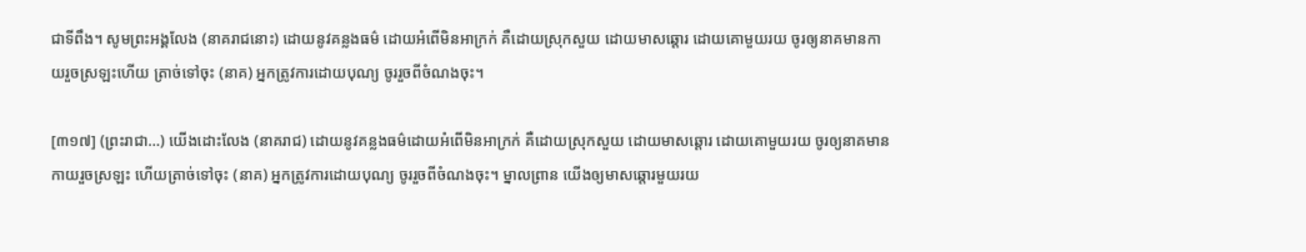ជាទីពឹង។ សូមព្រះអង្គលែង (នាគរាជនោះ) ដោយនូវគន្លងធម៌ ដោយអំពើមិនអាក្រក់ គឺដោយស្រុកសួយ ដោយមាសឆ្តោរ ដោយគោមួយរយ ចូរឲ្យនាគមានកាយរួចស្រឡះហើយ ត្រាច់ទៅចុះ (នាគ) អ្នកត្រូវការដោយបុណ្យ ចូររួចពីចំណងចុះ។

[៣១៧] (ព្រះរាជា…) យើងដោះលែង (នាគរាជ) ដោយនូវគន្លងធម៌ដោយអំពើមិនអាក្រក់ គឺដោយស្រុកសួយ ដោយមាសឆ្តោរ ដោយគោមួយរយ ចូរឲ្យនាគមានកាយរួចស្រឡះ ហើយត្រាច់ទៅចុះ (នាគ) អ្នកត្រូវការដោយបុណ្យ ចូររួចពីចំណងចុះ។ ម្នាលព្រាន យើងឲ្យមាសឆ្តោរមួយរយ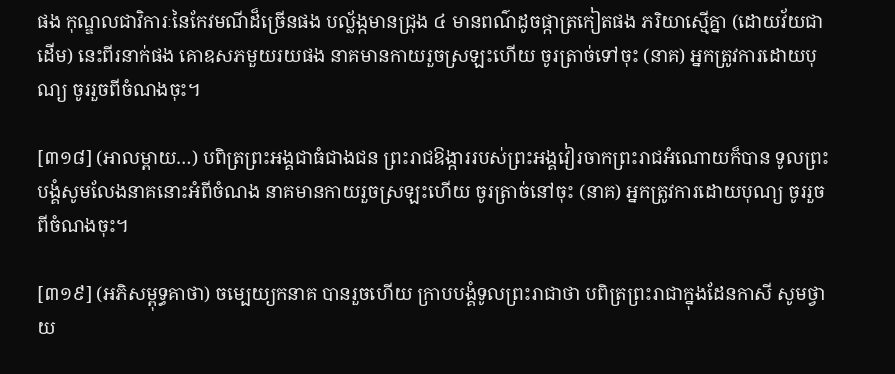ផង កុណ្ឌលជាវិការៈនៃកែវមណីដ៏ច្រើនផង បល្ល័ង្កមានជ្រុង ៤ មានពណ៌ដូចផ្កាត្រកៀតផង ភរិយាស្មើគ្នា (ដោយវ័យជាដើម) នេះពីរនាក់ផង គោឧសភមួយរយផង នាគមានកាយរួចស្រឡះហើយ ចូរត្រាច់ទៅចុះ (នាគ) អ្នកត្រូវការដោយបុណ្យ ចូររួចពីចំណងចុះ។

[៣១៨] (អាលម្ពាយ…) បពិត្រព្រះអង្គជាធំជាងជន ព្រះរាជឱង្ការរបស់ព្រះអង្គវៀរចាកព្រះរាជអំណោយក៏បាន ទូលព្រះបង្គំសូមលែងនាគនោះអំពីចំណង នាគមានកាយរួចស្រឡះហើយ ចូរត្រាច់នៅចុះ (នាគ) អ្នកត្រូវការដោយបុណ្យ ចូររួចពីចំណងចុះ។

[៣១៩] (អភិសម្ពុទ្ធគាថា) ចម្បេយ្យកនាគ បានរួចហើយ ក្រាបបង្គំទូលព្រះរាជាថា បពិត្រព្រះរាជាក្នុងដែនកាសី សូមថ្វាយ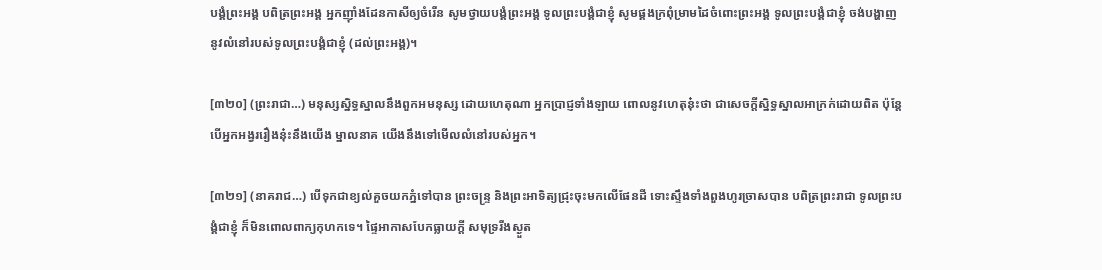បង្គំព្រះអង្គ បពិត្រព្រះអង្គ អ្នកញ៉ាំងដែនកាសីឲ្យចំរើន សូមថ្វាយបង្គំព្រះអង្គ ទូលព្រះបង្គំជាខ្ញុំ សូមផ្គងក្រពុំម្រាមដៃចំពោះព្រះអង្គ ទូលព្រះបង្គំជាខ្ញុំ ចង់បង្ហាញនូវលំនៅរបស់ទូលព្រះបង្គំជាខ្ញុំ (ដល់ព្រះអង្គ)។

[៣២០] (ព្រះរាជា…) មនុស្សស្និទ្ធស្នាលនឹងពួកអមនុស្ស ដោយហេតុណា អ្នកប្រាជ្ញទាំងឡាយ ពោលនូវហេតុនុ៎ះថា ជាសេចក្តីស្និទ្ធស្នាលអាក្រក់ដោយពិត ប៉ុន្តែបើអ្នកអង្វររឿងនុ៎ះនឹងយើង ម្នាលនាគ យើងនឹងទៅមើលលំនៅរបស់អ្នក។

[៣២១] (នាគរាជ…) បើទុកជាខ្យល់គួចយកភ្នំទៅបាន ព្រះចន្ទ្រ និងព្រះអាទិត្យជ្រុះចុះមកលើផែនដី ទោះស្ទឹងទាំងពួងហូរច្រាសបាន បពិត្រព្រះរាជា ទូលព្រះបង្គំជាខ្ញុំ ក៏មិនពោលពាក្យកុហកទេ។ ផ្ទៃអាកាសបែកធ្លាយក្តី សមុទ្ររីងស្ងួត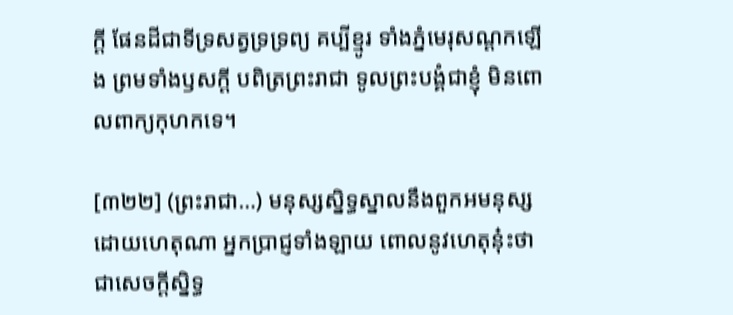ក្តី ផែនដីជាទីទ្រសត្វទ្រទ្រព្យ គប្បីខ្មូរ ទាំងភ្នំមេរុសណ្តកឡើង ព្រមទាំងឫសក្តី បពិត្រព្រះរាជា ទូលព្រះបង្គំជាខ្ញុំ មិនពោលពាក្យកុហកទេ។

[៣២២] (ព្រះរាជា…) មនុស្សស្និទ្ធស្នាលនឹងពួកអមនុស្ស ដោយហេតុណា អ្នកប្រាជ្ញទាំងឡាយ ពោលនូវហេតុនុ៎ះថា ជាសេចក្តីស្និទ្ធ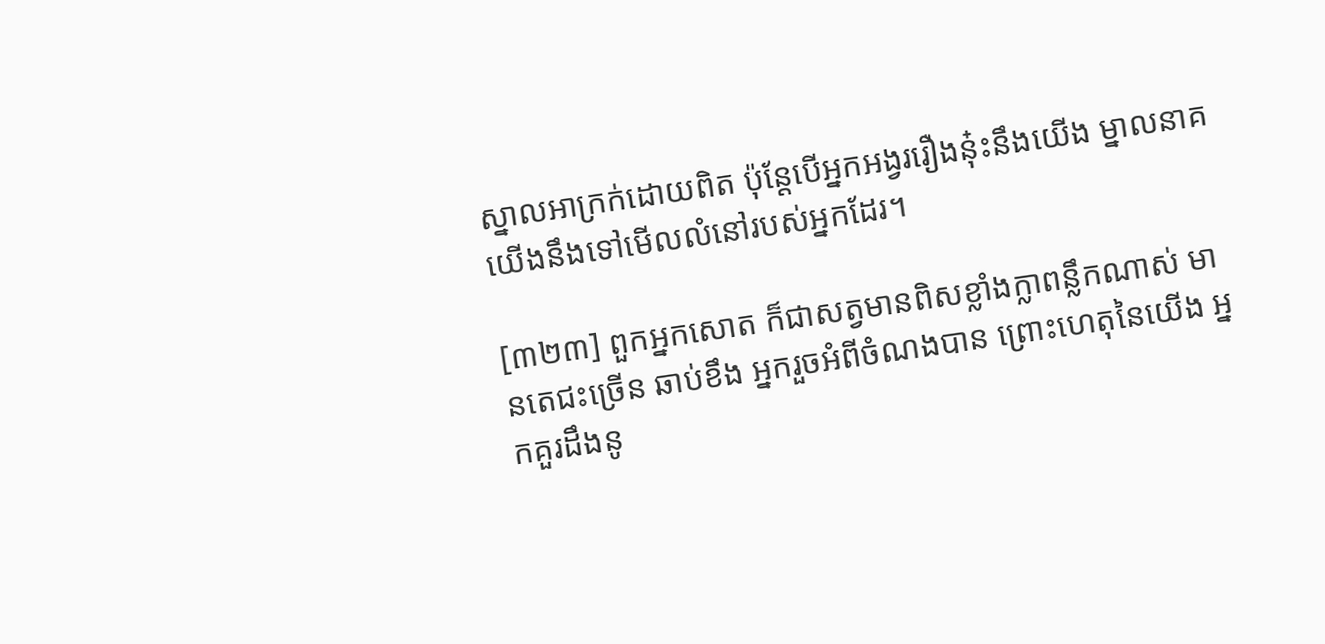ស្នាលអាក្រក់ដោយពិត ប៉ុន្តែបើអ្នកអង្វររឿងនុ៎ះនឹងយើង ម្នាលនាគ យើងនឹងទៅមើលលំនៅរបស់អ្នកដែរ។

[៣២៣] ពួកអ្នកសោត ក៏ជាសត្វមានពិសខ្លាំងក្លាពន្លឹកណាស់ មានតេជះច្រើន ឆាប់ខឹង អ្នករួចអំពីចំណងបាន ព្រោះហេតុនៃយើង អ្នកគួរដឹងនូ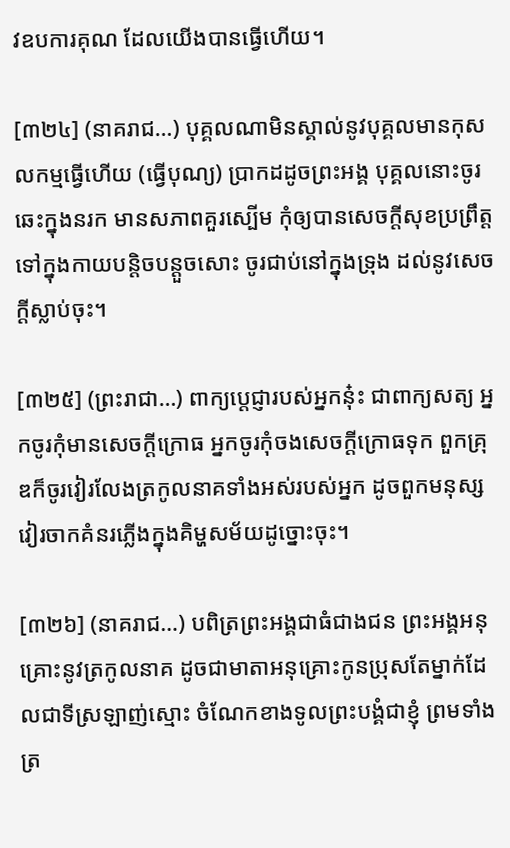វឧបការគុណ ដែលយើងបានធ្វើហើយ។

[៣២៤] (នាគរាជ…) បុគ្គលណាមិនស្គាល់នូវបុគ្គលមានកុសលកម្មធ្វើហើយ (ធ្វើបុណ្យ) ប្រាកដដូចព្រះអង្គ បុគ្គលនោះចូរឆេះក្នុងនរក មានសភាពគួរស្បើម កុំឲ្យបានសេចក្តីសុខប្រព្រឹត្តទៅក្នុងកាយបន្តិចបន្តួចសោះ ចូរជាប់នៅក្នុងទ្រុង ដល់នូវសេចក្តីស្លាប់ចុះ។

[៣២៥] (ព្រះរាជា…) ពាក្យប្តេជ្ញារបស់អ្នកនុ៎ះ ជាពាក្យសត្យ អ្នកចូរកុំមានសេចក្តីក្រោធ អ្នកចូរកុំចងសេចក្តីក្រោធទុក ពួកគ្រុឌក៏ចូរវៀរលែងត្រកូលនាគទាំងអស់របស់អ្នក ដូចពួកមនុស្សវៀរចាកគំនរភ្លើងក្នុងគិម្ហសម័យដូច្នោះចុះ។

[៣២៦] (នាគរាជ…) បពិត្រព្រះអង្គជាធំជាងជន ព្រះអង្គអនុគ្រោះនូវត្រកូលនាគ ដូចជាមាតាអនុគ្រោះកូនប្រុសតែម្នាក់ដែលជាទីស្រឡាញ់ស្មោះ ចំណែកខាងទូលព្រះបង្គំជាខ្ញុំ ព្រមទាំងត្រ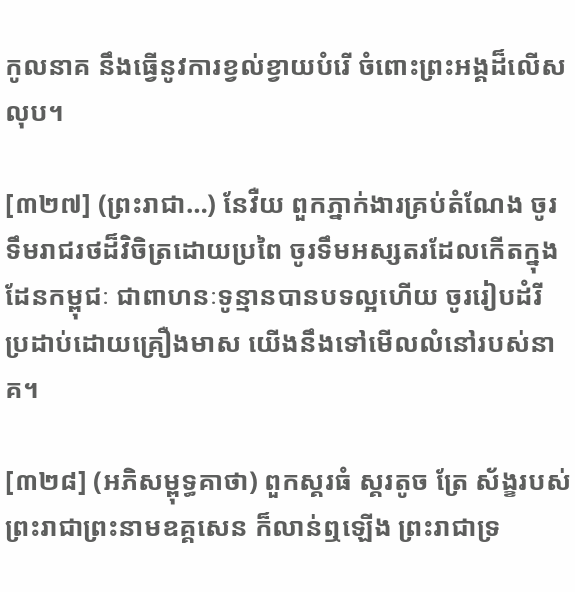កូលនាគ នឹងធ្វើនូវការខ្វល់ខ្វាយបំរើ ចំពោះព្រះអង្គដ៏លើសលុប។

[៣២៧] (ព្រះរាជា…) នែវឺយ ពួកភ្នាក់ងារគ្រប់តំណែង ចូរទឹមរាជរថដ៏វិចិត្រដោយប្រពៃ ចូរទឹមអស្សតរដែលកើតក្នុងដែនកម្ពុជៈ ជាពាហនៈទូន្មានបានបទល្អហើយ ចូររៀបដំរី ប្រដាប់ដោយគ្រឿងមាស យើងនឹងទៅមើលលំនៅរបស់នាគ។

[៣២៨] (អភិសម្ពុទ្ធគាថា) ពួកស្គរធំ ស្គរតូច ត្រែ ស័ង្ខរបស់ព្រះរាជាព្រះនាមឧគ្គសេន ក៏លាន់ឮឡើង ព្រះរាជាទ្រ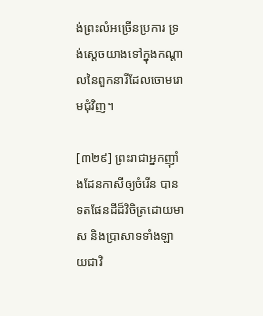ង់ព្រះលំអច្រើនប្រការ ទ្រង់ស្តេចយាងទៅក្នុងកណ្តាលនៃពួកនារីដែលចោមរោមជុំវិញ។

[៣២៩] ព្រះរាជាអ្នកញ៉ាំងដែនកាសីឲ្យចំរើន បានទតផែនដីដ៏វិចិត្រដោយមាស និងប្រាសាទទាំងឡាយជាវិ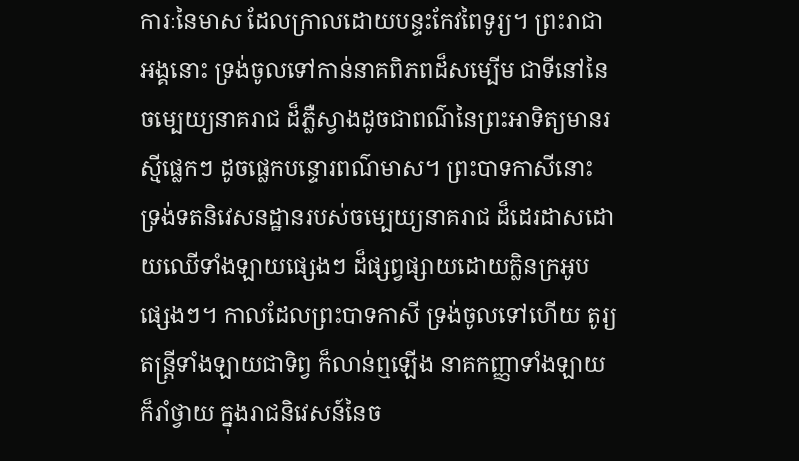ការៈនៃមាស ដែលក្រាលដោយបន្ទះកែវពៃទូរ្យ។ ព្រះរាជាអង្គនោះ ទ្រង់ចូលទៅកាន់នាគពិភពដ៏សម្បើម ជាទីនៅនៃចម្បេយ្យនាគរាជ ដ៏ភ្លឺស្វាងដូចជាពណ៌នៃព្រះអាទិត្យមានរស្មីផ្លេកៗ ដូចផ្លេកបន្ទោរពណ៌មាស។ ព្រះបាទកាសីនោះ ទ្រង់ទតនិវេសនដ្ឋានរបស់ចម្បេយ្យនាគរាជ ដ៏ដេរដាសដោយឈើទាំងឡាយផ្សេងៗ ដ៏ផ្សព្វផ្សាយដោយក្លិនក្រអូបផ្សេងៗ។ កាលដែលព្រះបាទកាសី ទ្រង់ចូលទៅហើយ តូរ្យតន្ត្រីទាំងឡាយជាទិព្វ ក៏លាន់ឮឡើង នាគកញ្ញាទាំងឡាយក៏រាំថ្វាយ ក្នុងរាជនិវេសន៍នៃច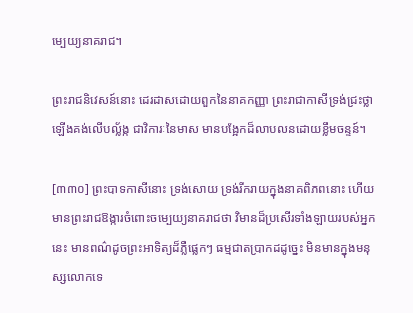ម្បេយ្យនាគរាជ។

ព្រះរាជនិវេសន៍នោះ ដេរដាសដោយពួកនៃនាគកញ្ញា ព្រះរាជាកាសីទ្រង់ជ្រះថ្លា ឡើងគង់លើបល្ល័ង្ក ជាវិការៈនៃមាស មានបង្អែកដ៏លាបលនដោយខ្លឹមចន្ទន៍។

[៣៣០] ព្រះបាទកាសីនោះ ទ្រង់សោយ ទ្រង់រីករាយក្នុងនាគពិភពនោះ ហើយមានព្រះរាជឱង្ការចំពោះចម្បេយ្យនាគរាជថា វិមានដ៏ប្រសើរទាំងឡាយរបស់អ្នកនេះ មានពណ៌ដូចព្រះអាទិត្យដ៏ភ្លឺផ្លេកៗ ធម្មជាតប្រាកដដូច្នេះ មិនមានក្នុងមនុស្សលោកទេ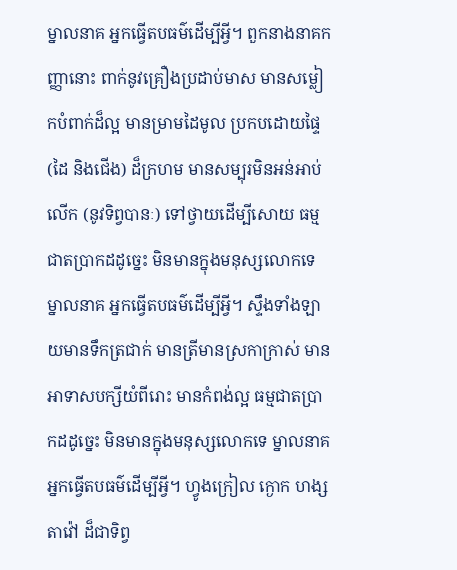ម្នាលនាគ អ្នកធ្វើតបធម៌ដើម្បីអ្វី។ ពួកនាងនាគកញ្ញានោះ ពាក់នូវគ្រឿងប្រដាប់មាស មានសម្លៀកបំពាក់ដ៏ល្អ មានម្រាមដៃមូល ប្រកបដោយផ្ទៃ (ដៃ និងជើង) ដ៏ក្រហម មានសម្បុរមិនអន់អាប់ លើក (នូវទិព្វបានៈ) ទៅថ្វាយដើម្បីសោយ ធម្មជាតប្រាកដដូច្នេះ មិនមានក្នុងមនុស្សលោកទេ ម្នាលនាគ អ្នកធ្វើតបធម៌ដើម្បីអ្វី។ ស្ទឹងទាំងឡាយមានទឹកត្រជាក់ មានត្រីមានស្រកាក្រាស់ មានអាទាសបក្សីយំពីរោះ មានកំពង់ល្អ ធម្មជាតប្រាកដដូច្នេះ មិនមានក្នុងមនុស្សលោកទេ ម្នាលនាគ អ្នកធ្វើតបធម៌ដើម្បីអ្វី។ ហ្វូងក្រៀល ក្ងោក ហង្ស តាវ៉ៅ ដ៏ជាទិព្វ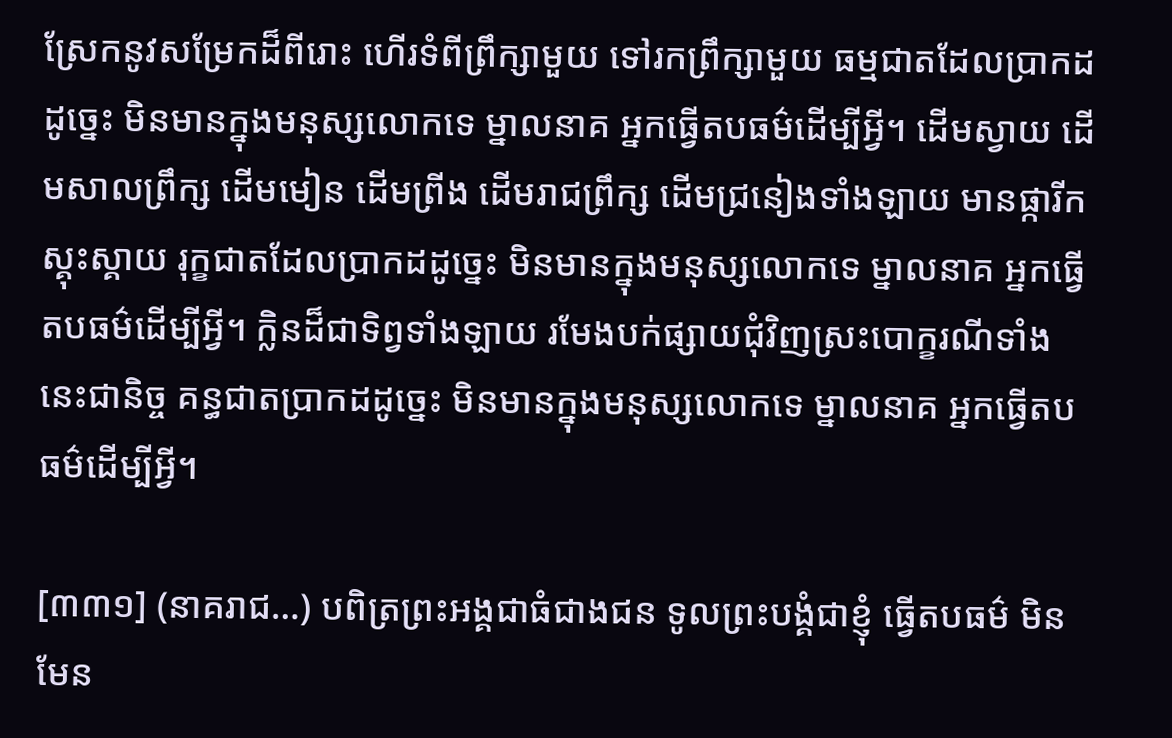ស្រែកនូវសម្រែកដ៏ពីរោះ ហើរទំពីព្រឹក្សាមួយ ទៅរកព្រឹក្សាមួយ ធម្មជាតដែលប្រាកដដូច្នេះ មិនមានក្នុងមនុស្សលោកទេ ម្នាលនាគ អ្នកធ្វើតបធម៌ដើម្បីអ្វី។ ដើមស្វាយ ដើមសាលព្រឹក្ស ដើមមៀន ដើមព្រីង ដើមរាជព្រឹក្ស ដើមជ្រនៀងទាំងឡាយ មានផ្ការីកស្គុះស្គាយ រុក្ខជាតដែលប្រាកដដូច្នេះ មិនមានក្នុងមនុស្សលោកទេ ម្នាលនាគ អ្នកធ្វើតបធម៌ដើម្បីអ្វី។ ក្លិនដ៏ជាទិព្វទាំងឡាយ រមែងបក់ផ្សាយជុំវិញស្រះបោក្ខរណីទាំងនេះជានិច្ច គន្ធជាតប្រាកដដូច្នេះ មិនមានក្នុងមនុស្សលោកទេ ម្នាលនាគ អ្នកធ្វើតបធម៌ដើម្បីអ្វី។

[៣៣១] (នាគរាជ…) បពិត្រព្រះអង្គជាធំជាងជន ទូលព្រះបង្គំជាខ្ញុំ ធ្វើតបធម៌ មិនមែន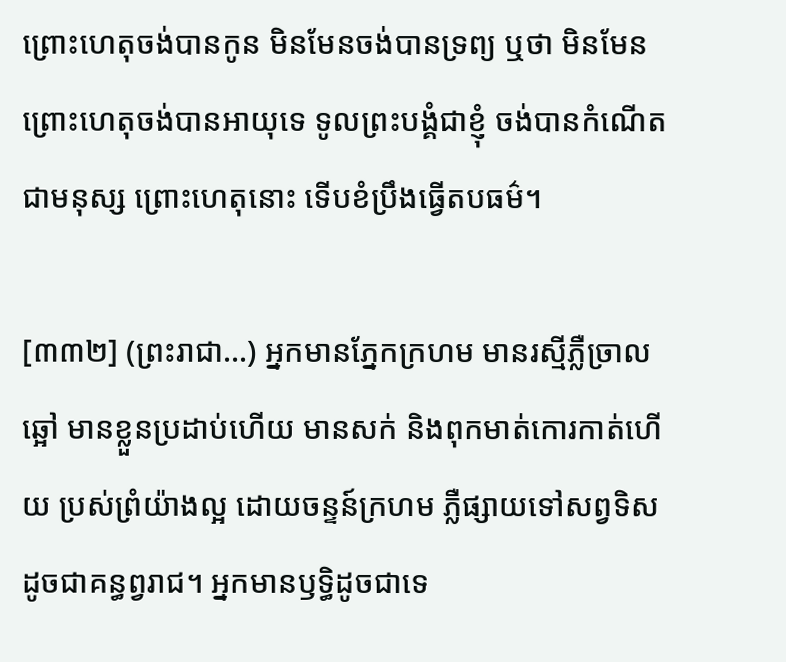ព្រោះហេតុចង់បានកូន មិនមែនចង់បានទ្រព្យ ឬថា មិនមែនព្រោះហេតុចង់បានអាយុទេ ទូលព្រះបង្គំជាខ្ញុំ ចង់បានកំណើតជាមនុស្ស ព្រោះហេតុនោះ ទើបខំប្រឹងធ្វើតបធម៌។

[៣៣២] (ព្រះរាជា…) អ្នកមានភ្នែកក្រហម មានរស្មីភ្លឺច្រាលឆ្អៅ មានខ្លួនប្រដាប់ហើយ មានសក់ និងពុកមាត់កោរកាត់ហើយ ប្រស់ព្រំយ៉ាងល្អ ដោយចន្ទន៍ក្រហម ភ្លឺផ្សាយទៅសព្វទិស ដូចជាគន្ធព្វរាជ។ អ្នកមានឫទ្ធិដូចជាទេ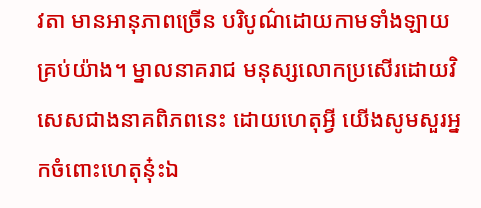វតា មានអានុភាពច្រើន បរិបូណ៌ដោយកាមទាំងឡាយគ្រប់យ៉ាង។ ម្នាលនាគរាជ មនុស្សលោកប្រសើរដោយវិសេសជាងនាគពិភពនេះ ដោយហេតុអ្វី យើងសូមសួរអ្នកចំពោះហេតុនុ៎ះឯ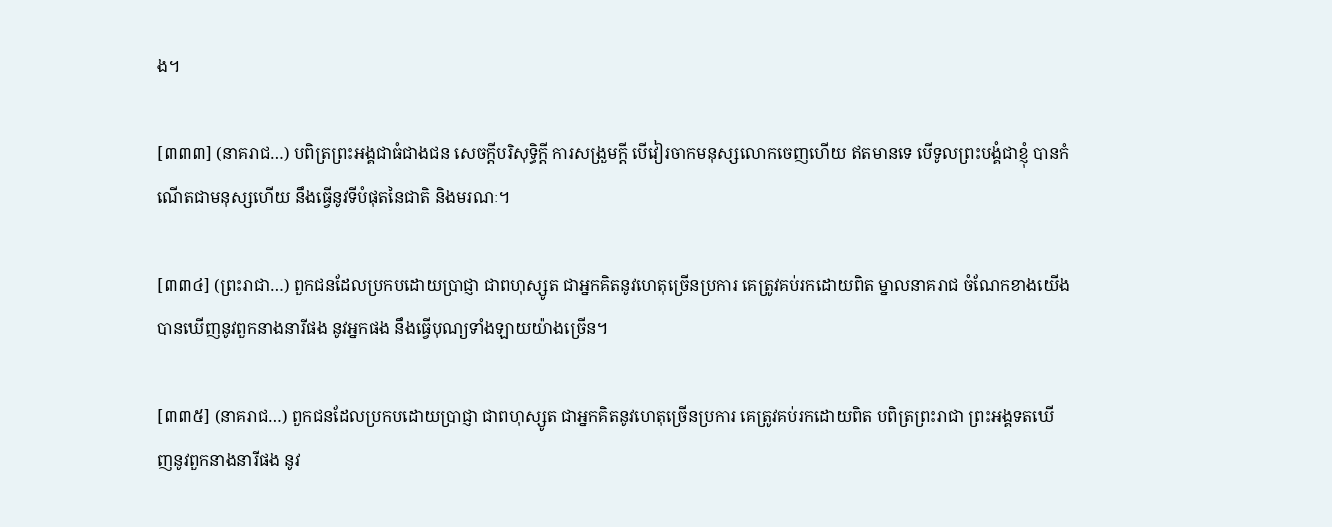ង។

[៣៣៣] (នាគរាជ…) បពិត្រព្រះអង្គជាធំជាងជន សេចក្តីបរិសុទ្ធិក្តី ការសង្រួមក្តី បើវៀរចាកមនុស្សលោកចេញហើយ ឥតមានទេ បើទូលព្រះបង្គំជាខ្ញុំ បានកំណើតជាមនុស្សហើយ នឹងធ្វើនូវទីបំផុតនៃជាតិ និងមរណៈ។

[៣៣៤] (ព្រះរាជា…) ពួកជនដែលប្រកបដោយប្រាជ្ញា ជាពហុស្សូត ជាអ្នកគិតនូវហេតុច្រើនប្រការ គេត្រូវគប់រកដោយពិត ម្នាលនាគរាជ ចំណែកខាងយើង បានឃើញនូវពួកនាងនារីផង នូវអ្នកផង នឹងធ្វើបុណ្យទាំងឡាយយ៉ាងច្រើន។

[៣៣៥] (នាគរាជ…) ពួកជនដែលប្រកបដោយប្រាជ្ញា ជាពហុស្សូត ជាអ្នកគិតនូវហេតុច្រើនប្រការ គេត្រូវគប់រកដោយពិត បពិត្រព្រះរាជា ព្រះអង្គទតឃើញនូវពួកនាងនារីផង នូវ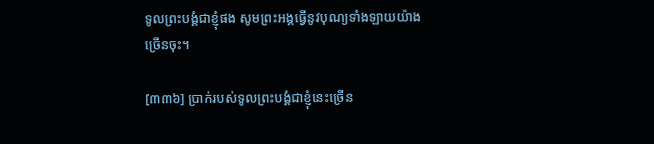ទូលព្រះបង្គំជាខ្ញុំផង សូមព្រះអង្គធ្វើនូវបុណ្យទាំងឡាយយ៉ាងច្រើនចុះ។

[៣៣៦] បា្រក់របស់ទូលព្រះបង្គំជាខ្ញុំនេះច្រើន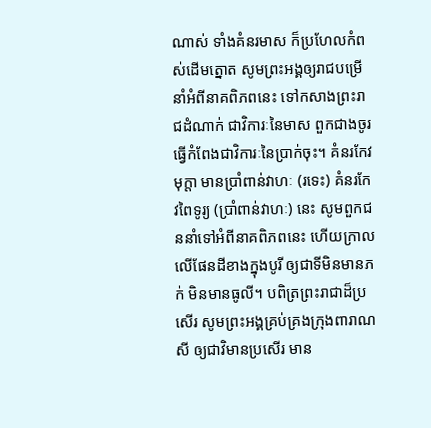ណាស់ ទាំងគំនរមាស ក៏ប្រហែលកំពស់ដើមត្នោត សូមព្រះអង្គឲ្យរាជបម្រើនាំអំពីនាគពិភពនេះ ទៅកសាងព្រះរាជដំណាក់ ជាវិការៈនៃមាស ពួកជាងចូរធ្វើកំពែងជាវិការៈនៃប្រាក់ចុះ។ គំនរកែវមុក្តា មានប្រាំពាន់វាហៈ (រទេះ) គំនរកែវពៃទូរ្យ (ប្រាំពាន់វាហៈ) នេះ សូមពួកជននាំទៅអំពីនាគពិភពនេះ ហើយក្រាលលើផែនដីខាងក្នុងបូរី ឲ្យជាទីមិនមានភក់ មិនមានធូលី។ បពិត្រព្រះរាជាដ៏ប្រសើរ សូមព្រះអង្គគ្រប់គ្រងក្រុងពារាណសី ឲ្យជាវិមានប្រសើរ មាន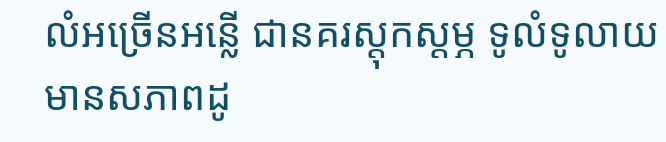លំអច្រើនអន្លើ ជានគរស្តុកស្តម្ភ ទូលំទូលាយ មានសភាពដូ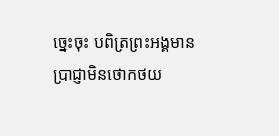ច្នេះចុះ បពិត្រព្រះអង្គមានប្រាជ្ញាមិនថោកថយ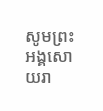សូមព្រះអង្គសោយរា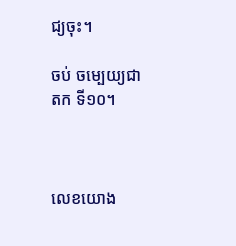ជ្យចុះ។

ចប់ ចម្បេយ្យជាតក ទី១០។



លេខយោង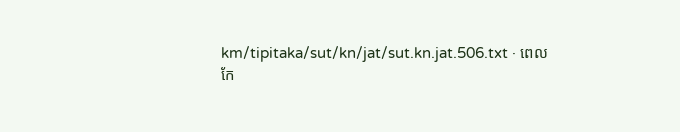km/tipitaka/sut/kn/jat/sut.kn.jat.506.txt · ពេលកែ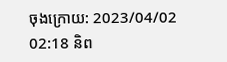ចុងក្រោយ: 2023/04/02 02:18 និព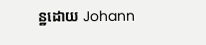ន្ឋដោយ Johann